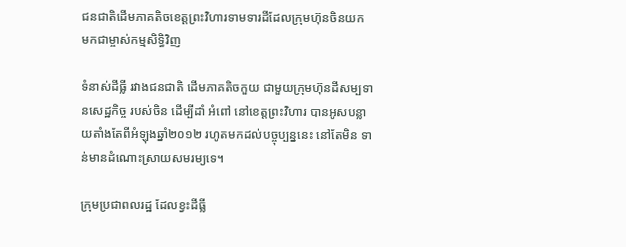ជនជាតិដើមភាគតិចខេត្តព្រះវិហារទាមទារដីដែលក្រុមហ៊ុនចិនយក មកជាម្ចាស់កម្មសិទ្ធិវិញ

ទំនាស់ដីធ្លី រវាងជនជាតិ ដើមភាគតិចកួយ ជាមួយក្រុមហ៊ុនដីសម្បទានសេដ្ឋកិច្ច របស់ចិន ដើម្បីដាំ អំពៅ នៅខេត្តព្រះវិហារ បានអូសបន្លាយតាំងតែពីអំឡុងឆ្នាំ២០១២ រហូតមកដល់បច្ចុប្បន្ននេះ នៅតែមិន ទាន់មានដំណោះស្រាយសមរម្យទេ។

ក្រុមប្រជាពលរដ្ឋ ដែលខ្វះដីធ្លី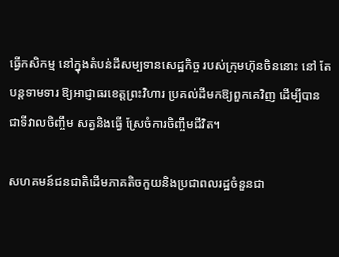ធ្វើកសិកម្ម នៅក្នុងតំបន់ដីសម្បទានសេដ្ឋកិច្ច របស់ក្រុមហ៊ុនចិននោះ នៅ តែបន្តទាមទារ ឱ្យអាជ្ញាធរខេត្តព្រះវិហារ ប្រគល់ដីមកឱ្យពួកគេវិញ ដើម្បីបានជាទីវាលចិញ្ចឹម សត្វនិងធ្វើ ស្រែចំការចិញ្ចឹមជីវិត។

សហគមន៍ជនជាតិដើមភាគតិចកួយនិងប្រជាពលរដ្ឋចំនួនជា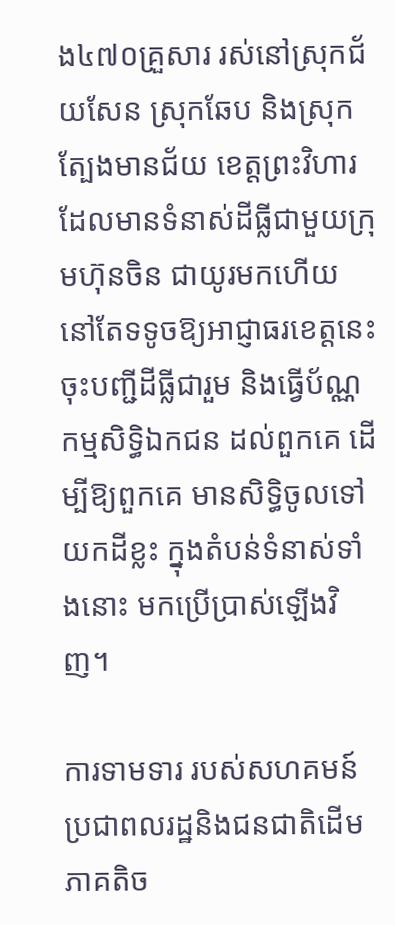ង៤៧០គ្រួសារ រស់នៅស្រុកជ័យសែន ស្រុកឆែប និងស្រុកត្បែងមានជ័យ ខេត្តព្រះវិហារ ដែលមានទំនាស់ដីធ្លីជាមួយក្រុមហ៊ុនចិន ជាយូរមកហើយ នៅតែទទូចឱ្យអាជ្ញាធរខេត្តនេះ ចុះបញ្ជីដីធ្លីជារួម និងធ្វើប័ណ្ណកម្មសិទ្ធិឯកជន ដល់ពួកគេ ដើម្បីឱ្យពួកគេ មានសិទ្ធិចូលទៅយកដីខ្លះ ក្នុងតំបន់ទំនាស់ទាំងនោះ មកប្រើប្រាស់ឡើងវិញ។

ការទាមទារ របស់សហគមន៍ប្រជាពលរដ្ឋនិងជនជាតិដើមភាគតិច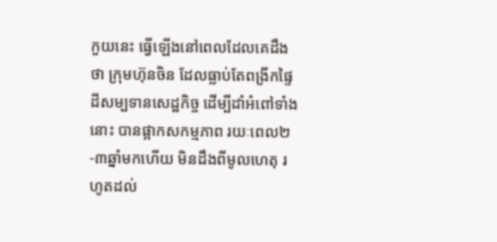កួយនេះ ធ្វើឡើងនៅពេលដែលគេដឹងថា ក្រុមហ៊ុនចិន ដែលធ្លាប់តែពង្រីកផ្ទៃដីសម្បទានសេដ្ឋកិច្ច ដើម្បីដាំអំពៅទាំងនោះ បានផ្អាកសកម្មភាព រយៈពេល២-៣ឆ្នាំមកហើយ មិនដឹងពីមូលហេតុ រហូតដល់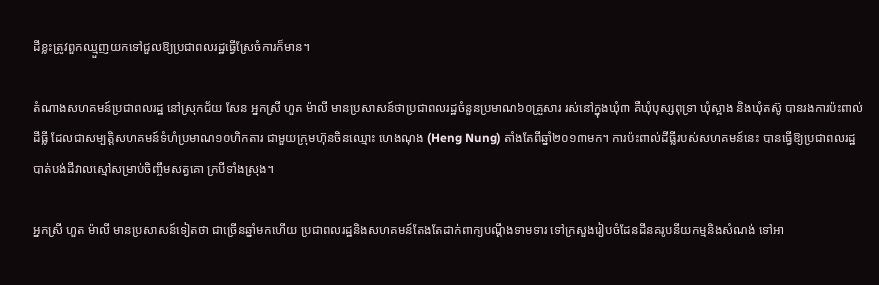ដីខ្លះត្រូវពួកឈ្មួញយកទៅជួលឱ្យប្រជាពលរដ្ឋធ្វើស្រែចំការក៏មាន។

តំណាងសហគមន៍ប្រជាពលរដ្ឋ នៅស្រុកជ័យ សែន អ្នកស្រី ហួត ម៉ាលី មានប្រសាសន៍ថាប្រជាពលរដ្ឋចំនួនប្រមាណ៦០គ្រួសារ រស់នៅក្នុងឃុំ៣ គឺឃុំបុស្សពុទ្រា ឃុំស្អាង និងឃុំតស៊ូ បានរងការប៉ះពាល់ដីធ្លី ដែលជាសម្បត្តិសហគមន៍ទំហំប្រមាណ១០ហិកតារ ជាមួយក្រុមហ៊ុនចិនឈ្មោះ ហេងណុង (Heng Nung) តាំងតែពីឆ្នាំ២០១៣មក។ ការប៉ះពាល់ដីធ្លីរបស់សហគមន៍នេះ បានធ្វើឱ្យប្រជាពលរដ្ឋ បាត់បង់ដីវាលស្មៅសម្រាប់ចិញ្ចឹមសត្វគោ ក្របីទាំងស្រុង។

អ្នកស្រី ហួត ម៉ាលី មានប្រសាសន៍ទៀតថា ជាច្រើនឆ្នាំមកហើយ ប្រជាពលរដ្ឋនិងសហគមន៍តែងតែដាក់ពាក្យបណ្ដឹងទាមទារ ទៅក្រសួងរៀបចំដែនដីនគរូបនីយកម្មនិងសំណង់ ទៅអា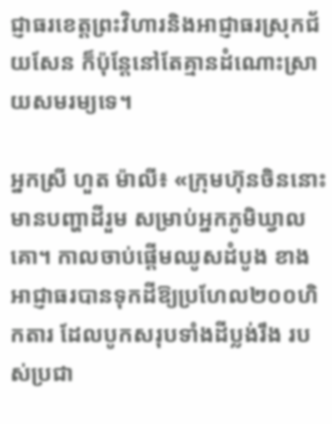ជ្ញាធរខេត្តព្រះវិហារនិងអាជ្ញាធរស្រុកជ័យសែន ក៏ប៉ុន្តែនៅតែគ្មានដំណោះស្រាយសមរម្យទេ។

អ្នកស្រី ហួត ម៉ាលី៖ «ក្រុមហ៊ុនចិននោះ មានបញ្ហាដីរួម សម្រាប់អ្នកភូមិឃ្វាលគោ។ កាលចាប់ផ្ដើមឈូសដំបូង ខាងអាជ្ញាធរបានទុកដីឱ្យប្រហែល២០០ហិកតារ ដែលបូកសរុបទាំងដីប្លង់រឹង របស់ប្រជា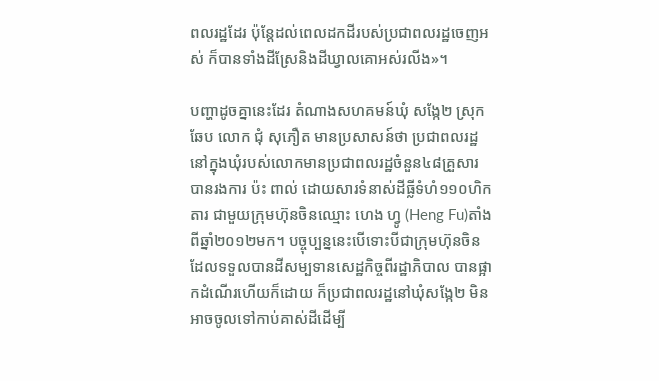ពលរដ្ឋដែរ ប៉ុន្តែដល់ពេលដកដីរបស់ប្រជាពលរដ្ឋចេញអស់ ក៏បានទាំងដីស្រែនិងដីឃ្វាលគោអស់រលីង»។

បញ្ហាដូចគ្នានេះដែរ តំណាងសហគមន៍ឃុំ សង្កែ២ ស្រុកឆែប លោក ជុំ សុភឿត មានប្រសាសន៍ថា ប្រជាពលរដ្ឋនៅក្នុងឃុំរបស់លោកមានប្រជាពលរដ្ឋចំនួន៤៨គ្រួសារ បានរងការ ប៉ះ ពាល់ ដោយសារទំនាស់ដីធ្លីទំហំ១១០ហិកតារ ជាមួយក្រុមហ៊ុនចិនឈ្មោះ ហេង ហ្វូ (Heng Fu)តាំងពីឆ្នាំ២០១២មក។ បច្ចុប្បន្ននេះបើទោះបីជាក្រុមហ៊ុនចិន ដែលទទួលបានដីសម្បទានសេដ្ឋកិច្ចពីរដ្ឋាភិបាល បានផ្អាកដំណើរហើយក៏ដោយ ក៏ប្រជាពលរដ្ឋនៅឃុំសង្កែ២ មិនអាចចូលទៅកាប់គាស់ដីដើម្បី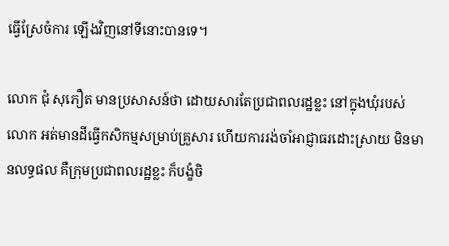ធ្វើស្រែចំការ ឡើងវិញនៅទីនោះបានទេ។

លោក ជុំ សុភឿត មានប្រសាសន៍ថា ដោយសារតែប្រជាពលរដ្ឋខ្លះ នៅក្នុងឃុំរបស់លោក អត់មានដីធ្វើកសិកម្មសម្រាប់គ្រួសារ ហើយការរង់ចាំអាជ្ញាធរដោះស្រាយ មិនមានលទ្ធផល គឺក្រុមប្រជាពលរដ្ឋខ្លះ ក៏បង្ខំចិ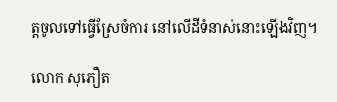ត្តចូលទៅធ្វើស្រែចំការ នៅលើដីទំនាស់នោះឡើងវិញ។

លោក សុភឿត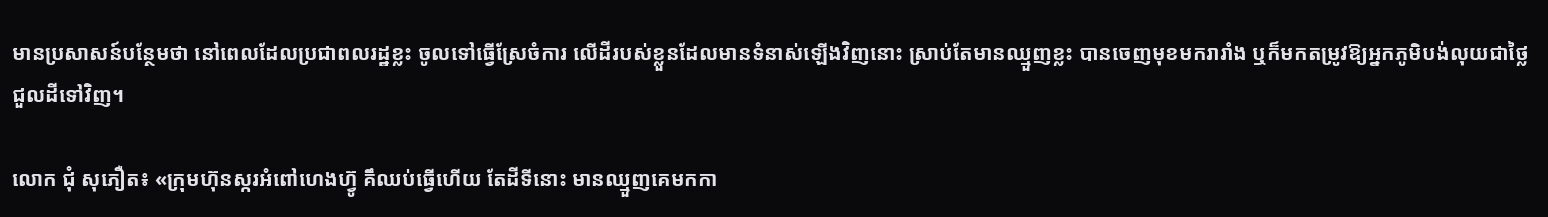មានប្រសាសន៍បន្ថែមថា នៅពេលដែលប្រជាពលរដ្ឋខ្លះ ចូលទៅធ្វើស្រែចំការ លើដីរបស់ខ្លួនដែលមានទំនាស់ឡើងវិញនោះ ស្រាប់តែមានឈ្មួញខ្លះ បានចេញមុខមករារាំង ឬក៏មកតម្រូវឱ្យអ្នកភូមិបង់លុយជាថ្លៃជួលដីទៅវិញ។

លោក ជុំ សុភឿត៖ «ក្រុមហ៊ុនស្ករអំពៅហេងហ្វ៊ូ គឹឈប់ធ្វើហើយ តែដីទីនោះ មានឈ្មួញគេមកកា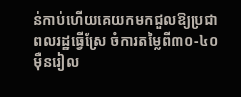ន់កាប់ហើយគេយកមកជួលឱ្យប្រជាពលរដ្ឋធ្វើស្រែ ចំការតម្លៃពី៣០-៤០ម៉ឺនរៀល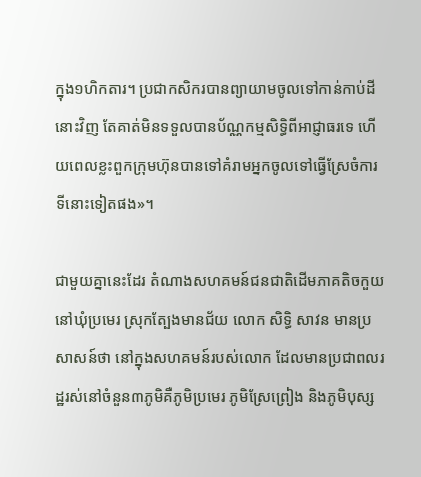ក្នុង១ហិកតារ។ ប្រជាកសិករបានព្យាយាមចូលទៅកាន់កាប់ដីនោះវិញ តែគាត់មិនទទួលបានប័ណ្ណកម្មសិទ្ធិពីអាជ្ញាធរទេ ហើយពេលខ្លះពួកក្រុមហ៊ុនបានទៅគំរាមអ្នកចូលទៅធ្វើស្រែចំការទីនោះទៀតផង»។

ជាមួយគ្នានេះដែរ តំណាងសហគមន៍ជនជាតិដើមភាគតិចកួយ នៅឃុំប្រមេរ ស្រុកត្បែងមានជ័យ លោក សិទ្ធិ សាវន មានប្រសាសន៍ថា នៅក្នុងសហគមន៍របស់លោក ដែលមានប្រជាពលរដ្ឋរស់នៅចំនួន៣ភូមិគឺភូមិប្រមេរ ភូមិស្រែព្រៀង និងភូមិបុស្ស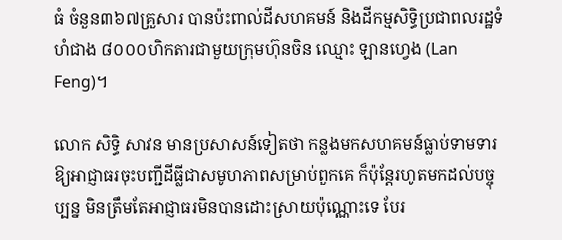ធំ ចំនួន៣៦៧គ្រួសារ បានប៉ះពាល់ដីសហគមន៍ និងដីកម្មសិទ្ធិប្រជាពលរដ្ឋទំហំជាង ៨០០០ហិកតារជាមួយក្រុមហ៊ុនចិន ឈ្មោះ ឡានហ្វេង (Lan Feng)។

លោក សិទ្ធិ សាវន មានប្រសាសន៍ទៀតថា កន្លងមកសហគមន៍ធ្លាប់ទាមទារឱ្យអាជ្ញាធរចុះបញ្ជីដីធ្លីជាសមូហភាពសម្រាប់ពួកគេ ក៏ប៉ុន្តែរហូតមកដល់បច្ចុប្បន្ន មិនត្រឹមតែអាជ្ញាធរមិនបានដោះស្រាយប៉ុណ្ណោះទេ បែរ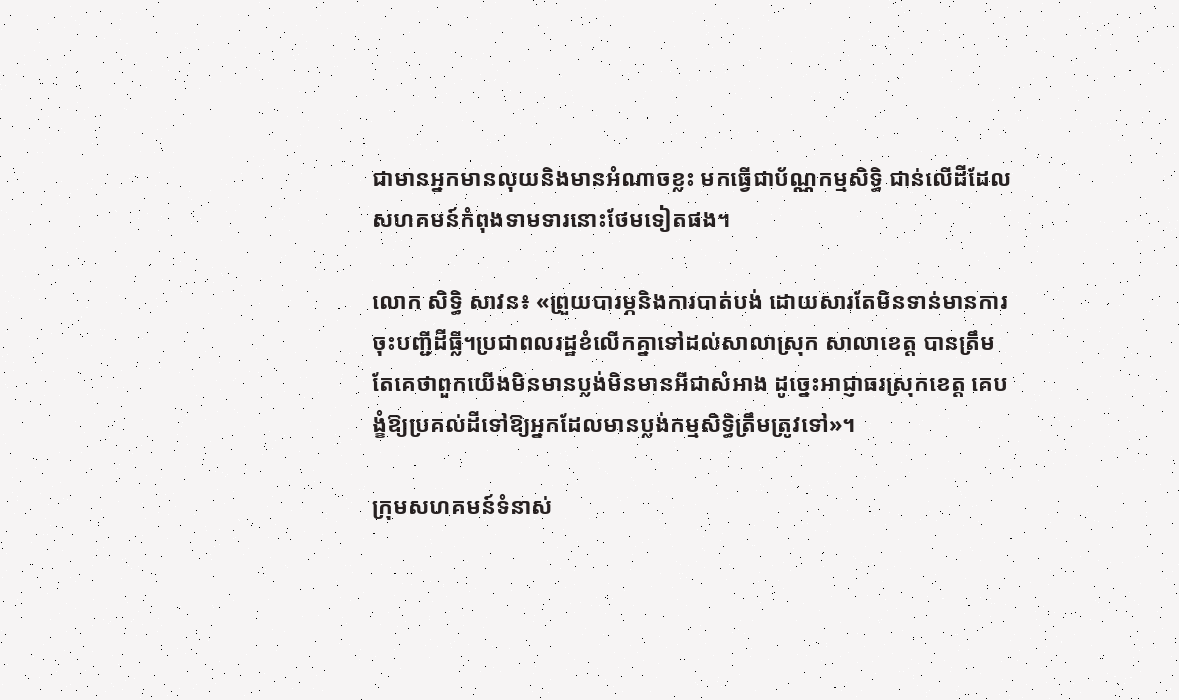ជាមានអ្នកមានលុយនិងមានអំណាចខ្លះ មកធ្វើជាប័ណ្ណកម្មសិទ្ធិ ជាន់លើដីដែលសហគមន៍កំពុងទាមទារនោះថែមទៀតផង។

លោក សិទ្ធិ សាវន៖ «ព្រួយបារម្ភនិងការបាត់បង់ ដោយសារតែមិនទាន់មានការចុះបញ្ជីដីធ្លី។ប្រជាពលរដ្ឋខំលើកគ្នាទៅដល់សាលាស្រុក សាលាខេត្ត បានត្រឹមតែគេថាពួកយើងមិនមានប្លង់មិនមានអីជាសំអាង ដូច្នេះអាជ្ញាធរស្រុកខេត្ត គេបង្ខំឱ្យប្រគល់ដីទៅឱ្យអ្នកដែលមានប្លង់កម្មសិទ្ធិត្រឹមត្រូវទៅ»។

ក្រុមសហគមន៍ទំនាស់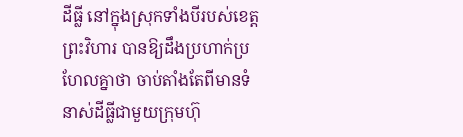ដីធ្លី នៅក្នុងស្រុកទាំងបីរបស់ខេត្តព្រះវិហារ បានឱ្យដឹងប្រហាក់ប្រហែលគ្នាថា ចាប់តាំងតែពីមានទំនាស់ដីធ្លីជាមួយក្រុមហ៊ុ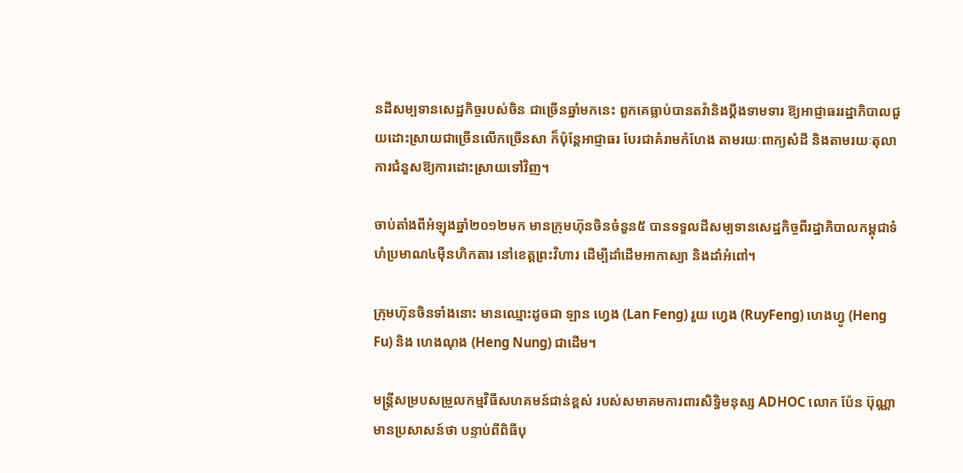នដីសម្បទានសេដ្ឋកិច្ចរបស់ចិន ជាច្រើនឆ្នាំមកនេះ ពួកគេធ្លាប់បានតវ៉ានិងប្ដឹងទាមទារ ឱ្យអាជ្ញាធររដ្ឋាភិបាលជួយដោះស្រាយជាច្រើនលើកច្រើនសា ក៏ប៉ុន្តែអាជ្ញាធរ បែរជាគំរាមកំហែង តាមរយៈពាក្យសំដី និងតាមរយៈតុលាការជំនួសឱ្យការដោះស្រាយទៅវិញ។

ចាប់តាំងពីអំឡុងឆ្នាំ២០១២មក មានក្រុមហ៊ុនចិនចំនួន៥ បានទទួលដីសម្បទានសេដ្ឋកិច្ចពីរដ្ឋាភិបាលកម្ពុជាទំហំប្រមាណ៤ម៉ឺនហិកតារ នៅខេត្តព្រះវិហារ ដើម្បីដាំដើមអាកាស្យា និងដាំអំពៅ។

ក្រុមហ៊ុនចិនទាំងនោះ មានឈ្មោះដូចជា ឡាន ហ្វេង (Lan Feng) រួយ ហ្វេង (RuyFeng) ហេងហ្វូ (Heng Fu) និង ហេងណុង (Heng Nung) ជាដើម។

មន្ត្រីសម្របសម្រួលកម្មវិធីសហគមន៍ជាន់ខ្ពស់ របស់សមាគមការពារសិទ្ធិមនុស្ស ADHOC លោក ប៉ែន ប៊ុណ្ណា មានប្រសាសន៍ថា បន្ទាប់ពីពិធីបុ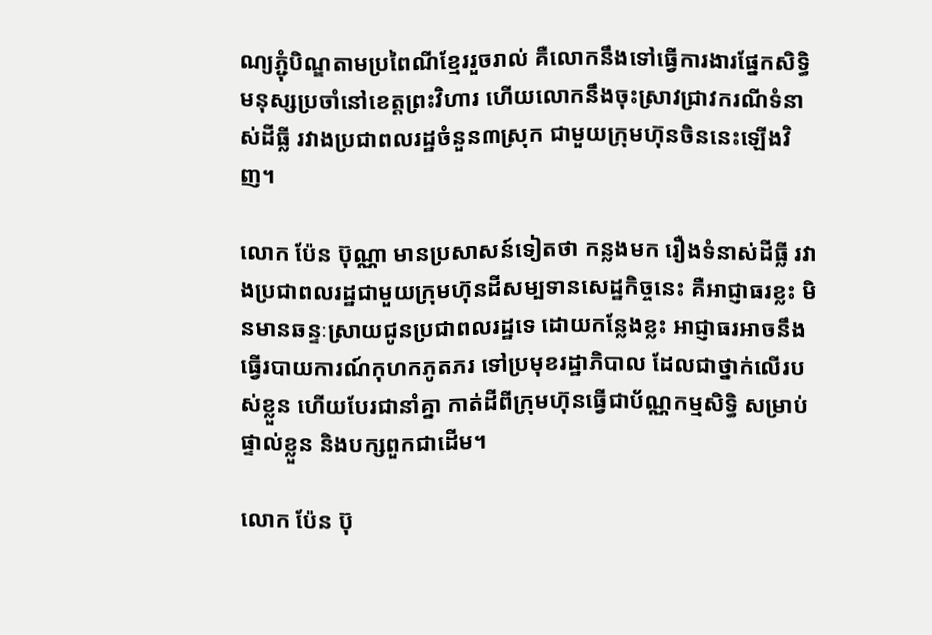ណ្យភ្ជុំបិណ្ឌតាមប្រពៃណីខ្មែររួចរាល់ គឺលោកនឹងទៅធ្វើការងារផ្នែកសិទ្ធិមនុស្សប្រចាំនៅខេត្តព្រះវិហារ ហើយលោកនឹងចុះស្រាវជ្រាវករណីទំនាស់ដីធ្លី រវាងប្រជាពលរដ្ឋចំនួន៣ស្រុក ជាមួយក្រុមហ៊ុនចិននេះឡើងវិញ។

លោក ប៉ែន ប៊ុណ្ណា មានប្រសាសន៍ទៀតថា កន្លងមក រឿងទំនាស់ដីធ្លី រវាងប្រជាពលរដ្ឋជាមួយក្រុមហ៊ុនដីសម្បទានសេដ្ឋកិច្ចនេះ គឺអាជ្ញាធរខ្លះ មិនមានឆន្ទៈស្រាយជូនប្រជាពលរដ្ឋទេ ដោយកន្លែងខ្លះ អាជ្ញាធរអាចនឹងធ្វើរបាយការណ៍កុហកភូតភរ ទៅប្រមុខរដ្ឋាភិបាល ដែលជាថ្នាក់លើរបស់ខ្លួន ហើយបែរជានាំគ្នា កាត់ដីពីក្រុមហ៊ុនធ្វើជាប័ណ្ណកម្មសិទ្ធិ សម្រាប់ផ្ទាល់ខ្លួន និងបក្សពួកជាដើម។

លោក ប៉ែន ប៊ុ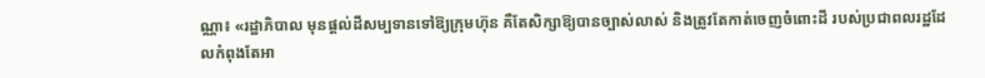ណ្ណា៖ «រដ្ឋាភិបាល មុនផ្ដល់ដីសម្បទានទៅឱ្យក្រុមហ៊ុន គឺតែសិក្សាឱ្យបានច្បាស់លាស់ និងត្រូវតែកាត់ចេញចំពោះដី របស់ប្រជាពលរដ្ឋដែលកំពុងតែអា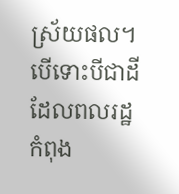ស្រ័យផល។បើទោះបីជាដីដែលពលរដ្ឋកំពុង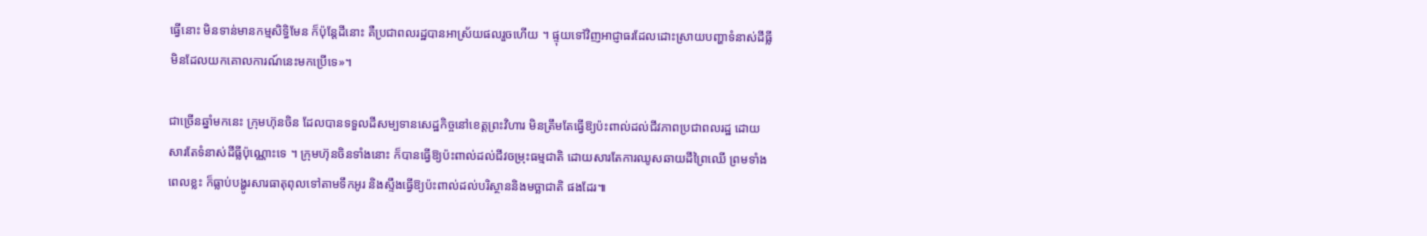ធ្វើនោះ មិនទាន់មានកម្មសិទ្ធិមែន ក៏ប៉ុន្តែដីនោះ គឺប្រជាពលរដ្ឋបានអាស្រ័យផលរួចហើយ ។ ផ្ទុយទៅវិញអាជ្ញាធរដែលដោះស្រាយបញ្ហាទំនាស់ដីធ្លី មិនដែលយកគោលការណ៍នេះមកប្រើទេ»។

ជាច្រើនឆ្នាំមកនេះ ក្រុមហ៊ុនចិន ដែលបានទទួលដីសម្បទានសេដ្ឋកិច្ចនៅខេត្តព្រះវិហារ មិនត្រឹមតែធ្វើឱ្យប៉ះពាល់ដល់ជីវភាពប្រជាពលរដ្ឋ ដោយសារតែទំនាស់ដីធ្លីប៉ុណ្ណោះទេ ។ ក្រុមហ៊ុនចិនទាំងនោះ ក៏បានធ្វើឱ្យប៉ះពាល់ដល់ជីវចម្រុះធម្មជាតិ ដោយសារតែការឈូសឆាយដីព្រៃឈើ ព្រមទាំងពេលខ្លះ ក៏ធ្លាប់បង្ហូរសារធាតុពុលទៅតាមទឹកអូរ និងស្ទឹងធ្វើឱ្យប៉ះពាល់ដល់បរិស្ថាននិងមច្ឆាជាតិ ផងដែរ៕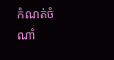កំណត់ចំណាំ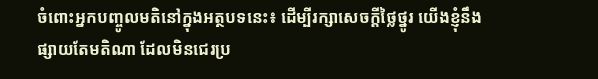ចំពោះអ្នកបញ្ចូលមតិនៅក្នុងអត្ថបទនេះ៖ ដើម្បីរក្សាសេចក្ដីថ្លៃថ្នូរ យើងខ្ញុំនឹងផ្សាយតែមតិណា ដែលមិនជេរប្រ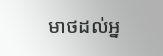មាថដល់អ្ន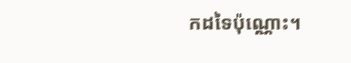កដទៃប៉ុណ្ណោះ។